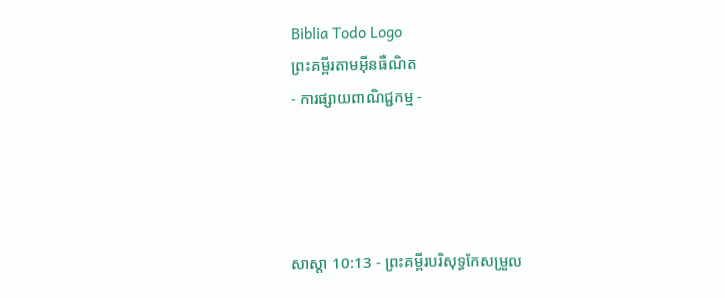Biblia Todo Logo
ព្រះគម្ពីរតាមអ៊ីនធឺណិត
- ការផ្សាយពាណិជ្ជកម្ម -




សាស្តា 10:13 - ព្រះគម្ពីរបរិសុទ្ធកែសម្រួល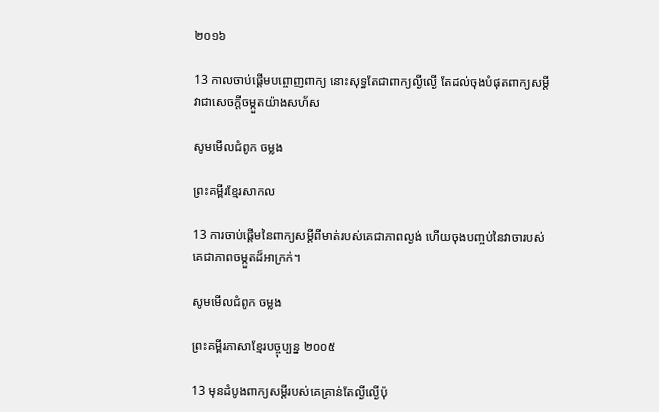២០១៦

13 កាលចាប់ផ្តើមបព្ចោញពាក្យ នោះសុទ្ធតែជាពាក្យល្ងី‌ល្ងើ តែដល់ចុងបំផុតពាក្យសម្ដី វាជាសេចក្ដីចម្កួតយ៉ាងសហ័ស

សូមមើលជំពូក ចម្លង

ព្រះគម្ពីរខ្មែរសាកល

13 ការចាប់ផ្ដើមនៃពាក្យសម្ដីពីមាត់របស់គេជាភាពល្ងង់ ហើយចុងបញ្ចប់នៃវាចារបស់គេជាភាពចម្កួតដ៏អាក្រក់។

សូមមើលជំពូក ចម្លង

ព្រះគម្ពីរភាសាខ្មែរបច្ចុប្បន្ន ២០០៥

13 មុនដំបូងពាក្យសម្ដីរបស់គេគ្រាន់តែល្ងី‌ល្ងើប៉ុ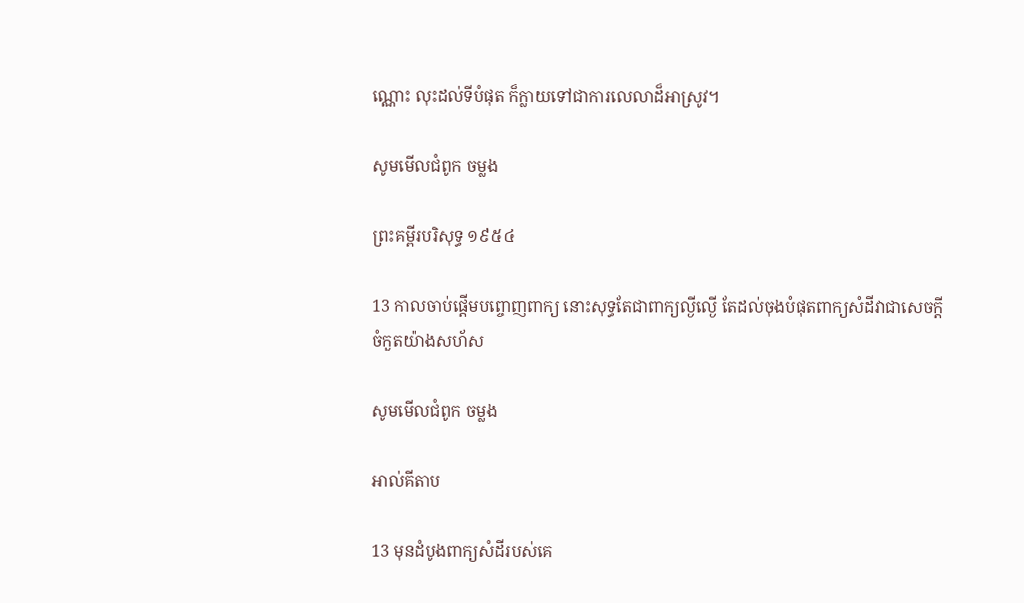ណ្ណោះ លុះដល់ទីបំផុត ក៏ក្លាយទៅជាការលេលាដ៏អាស្រូវ។

សូមមើលជំពូក ចម្លង

ព្រះគម្ពីរបរិសុទ្ធ ១៩៥៤

13 កាលចាប់ផ្តើមបព្ចោញពាក្យ នោះសុទ្ធតែជាពាក្យល្ងី‌ល្ងើ តែដល់ចុងបំផុតពាក្យសំដីវាជាសេចក្ដីចំកួតយ៉ាងសហ័ស

សូមមើលជំពូក ចម្លង

អាល់គីតាប

13 មុនដំបូងពាក្យសំដីរបស់គេ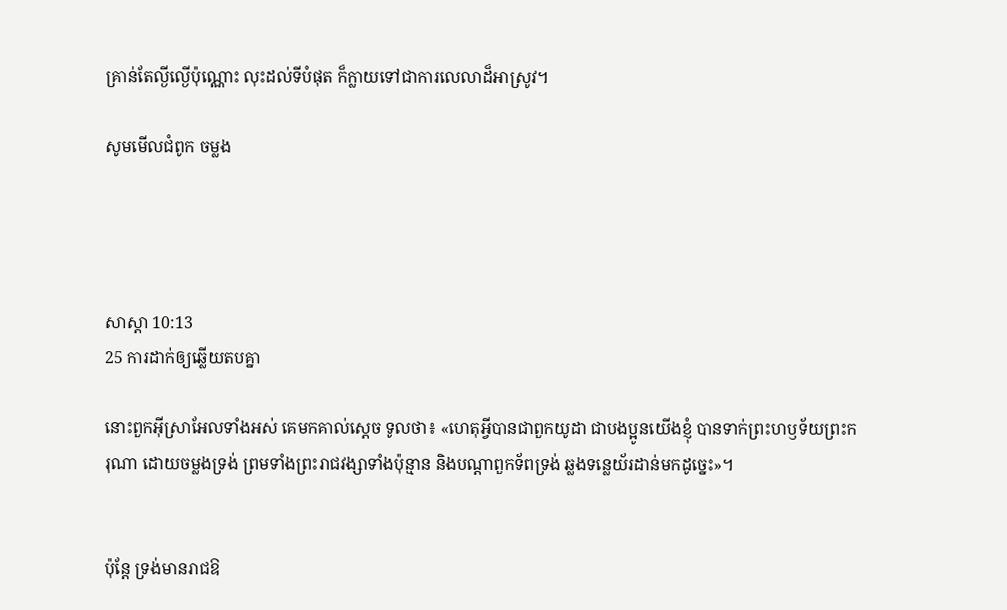គ្រាន់តែល្ងី‌ល្ងើប៉ុណ្ណោះ លុះដល់ទីបំផុត ក៏ក្លាយទៅជាការលេលាដ៏អាស្រូវ។

សូមមើលជំពូក ចម្លង




សាស្តា 10:13
25 ការដាក់ឲ្យឆ្លើយតបគ្នា

នោះពួកអ៊ីស្រា‌អែលទាំងអស់ គេមកគាល់ស្តេច ទូលថា៖ «ហេតុអ្វីបានជាពួកយូដា ជាបង‌ប្អូនយើងខ្ញុំ បានទាក់ព្រះ‌ហឫ‌ទ័យព្រះ‌ករុណា ដោយចម្លងទ្រង់ ព្រមទាំងព្រះ‌រាជវង្សាទាំងប៉ុន្មាន និងបណ្ដាពួកទ័ពទ្រង់ ឆ្លងទន្លេយ័រ‌ដាន់មកដូច្នេះ»។


ប៉ុន្តែ ទ្រង់មានរាជ‌ឱ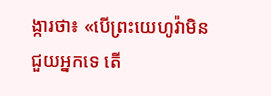ង្ការថា៖ «បើព្រះ‌យេហូវ៉ាមិនជួយអ្នកទេ តើ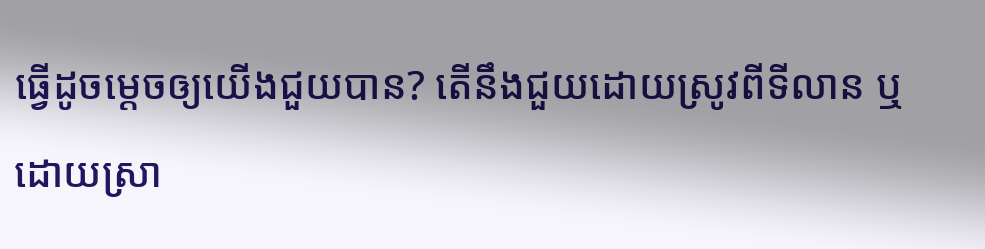ធ្វើដូចម្តេចឲ្យយើងជួយបាន? តើនឹងជួយដោយស្រូវពីទី‌លាន ឬដោយស្រា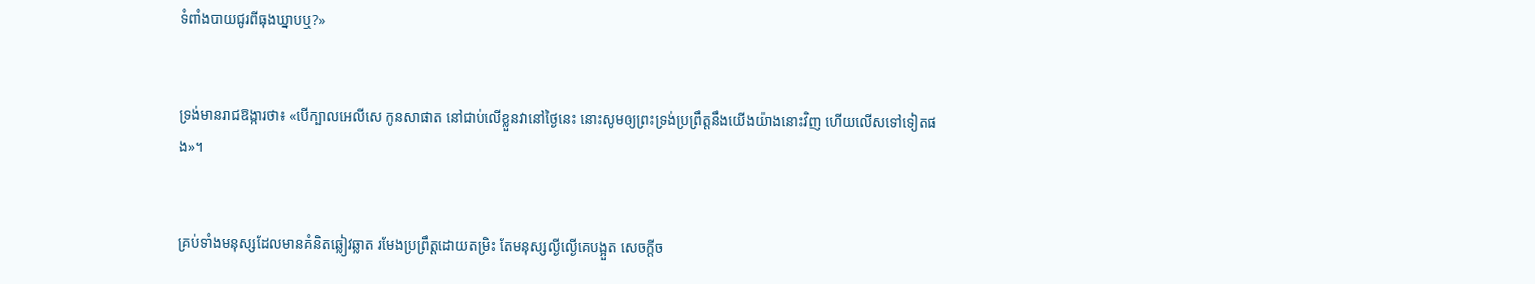ទំពាំង‌បាយ‌ជូរពីធុងឃ្នាបឬ?»


ទ្រង់មានរាជ‌ឱង្ការថា៖ «បើក្បាលអេលី‌សេ កូនសាផាត នៅជាប់លើខ្លួនវានៅថ្ងៃនេះ នោះសូមឲ្យព្រះ‌ទ្រង់ប្រព្រឹត្តនឹងយើងយ៉ាងនោះវិញ ហើយលើសទៅទៀតផង»។


គ្រប់ទាំងមនុស្សដែលមានគំនិតឆ្លៀវឆ្លាត រមែងប្រព្រឹត្តដោយតម្រិះ តែមនុស្សល្ងី‌ល្ងើគេបង្អួត សេចក្ដីច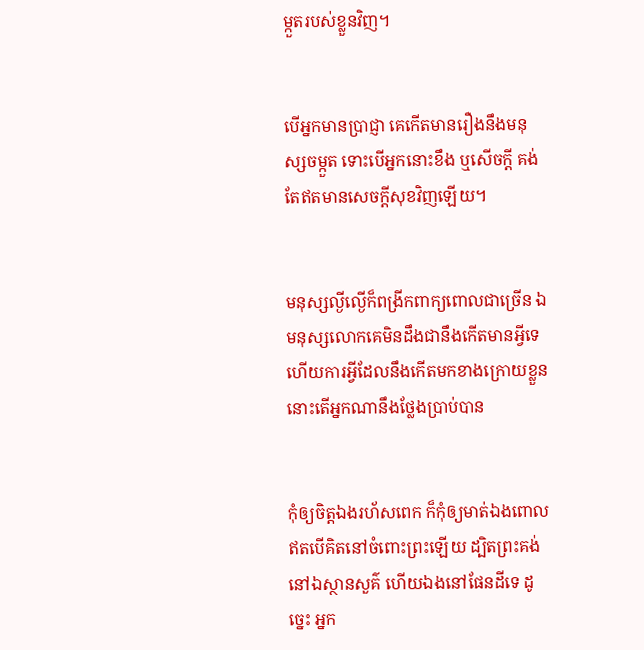ម្កួតរបស់ខ្លួនវិញ។


បើអ្នកមានប្រាជ្ញា គេកើតមានរឿងនឹងមនុស្សចម្កួត ទោះបើអ្នកនោះខឹង ឬសើចក្តី គង់តែឥតមានសេចក្ដីសុខវិញឡើយ។


មនុស្សល្ងី‌ល្ងើក៏ពង្រីកពាក្យពោលជាច្រើន ឯមនុស្សលោកគេមិនដឹងជានឹងកើតមានអ្វីទេ ហើយការអ្វីដែលនឹងកើតមកខាងក្រោយខ្លួន នោះតើអ្នកណានឹងថ្លែងប្រាប់បាន


កុំឲ្យចិត្តឯងរហ័សពេក ក៏កុំឲ្យមាត់ឯងពោលឥតបើគិតនៅចំពោះព្រះឡើយ ដ្បិតព្រះគង់នៅឯស្ថានសួគ៌ ហើយឯងនៅផែនដីទេ ដូច្នេះ អ្នក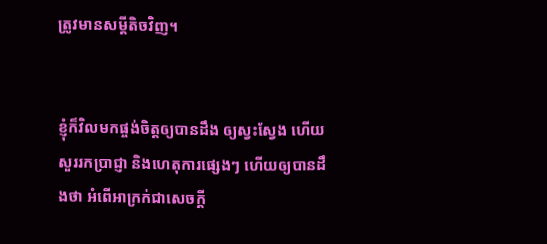ត្រូវមានសម្ដីតិចវិញ។


ខ្ញុំក៏វិលមកផ្ចង់ចិត្តឲ្យបានដឹង ឲ្យស្វះ‌ស្វែង ហើយសួររកប្រាជ្ញា និងហេតុការផ្សេងៗ ហើយឲ្យបានដឹងថា អំពើអាក្រក់ជាសេចក្ដី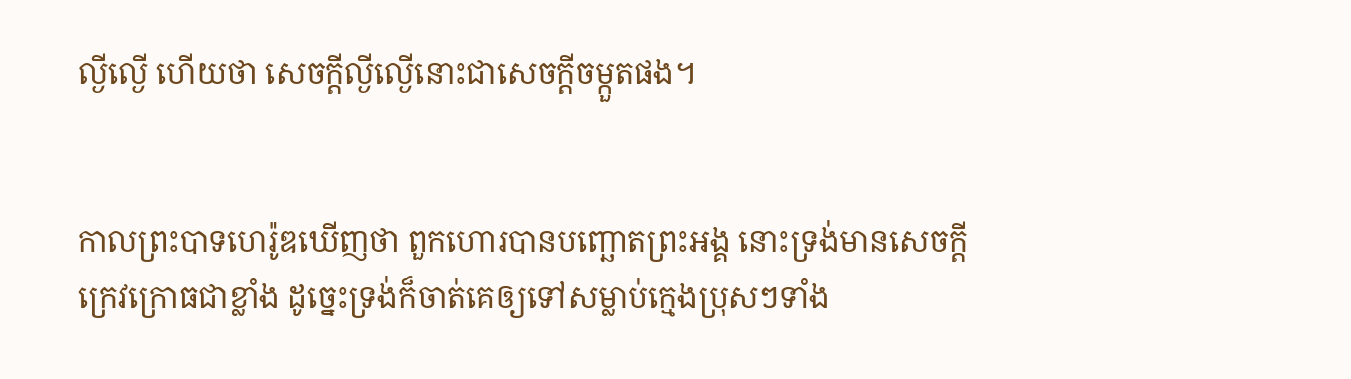ល្ងី‌ល្ងើ ហើយថា សេចក្ដីល្ងី‌ល្ងើនោះជាសេចក្ដីចម្កួតផង។


កាលព្រះ‌បាទហេរ៉ូឌឃើញថា ពួកហោរបានបញ្ឆោតព្រះ‌អង្គ នោះទ្រង់មានសេចក្តីក្រេវ‌ក្រោធជាខ្លាំង ដូច្នេះទ្រង់ក៏ចាត់គេឲ្យទៅសម្លាប់ក្មេងប្រុសៗទាំង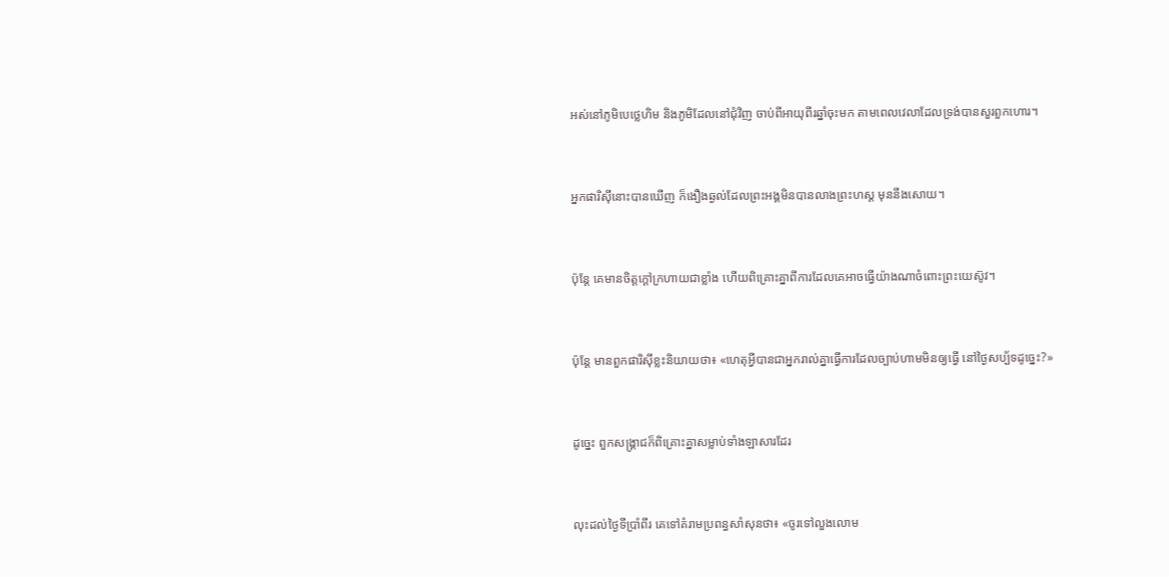អស់នៅភូមិបេថ្លេហិម និងភូមិដែលនៅជុំ‌វិញ ចាប់ពីអាយុពីរឆ្នាំចុះមក តាមពេលវេលាដែលទ្រង់បានសួរពួកហោរ។


អ្នកផារិស៊ីនោះបានឃើញ ក៏ងឿងឆ្ងល់ដែលព្រះ‌អង្គមិនបានលាងព្រះ‌ហស្ត មុននឹងសោយ។


ប៉ុន្តែ គេមានចិត្តក្ដៅក្រហាយជាខ្លាំង ហើយពិគ្រោះគ្នាពីការដែលគេអាចធ្វើយ៉ាងណាចំពោះព្រះ‌យេស៊ូវ។


ប៉ុន្ដែ មានពួកផារិស៊ីខ្លះនិយាយថា៖ «ហេតុអ្វីបានជាអ្នករាល់គ្នាធ្វើការដែលច្បាប់ហាមមិនឲ្យធ្វើ នៅថ្ងៃសប្ប័ទដូច្នេះ?»


ដូច្នេះ ពួកសង្គ្រាជក៏ពិគ្រោះគ្នាសម្លាប់ទាំងឡាសារដែរ


លុះដល់ថ្ងៃទីប្រាំពីរ គេទៅគំរាមប្រពន្ធសាំសុនថា៖ «ចូរទៅលួងលោម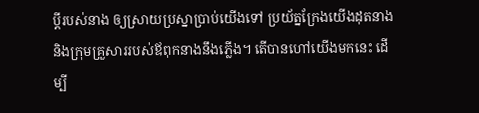ប្តីរបស់នាង ឲ្យស្រាយប្រស្នាប្រាប់យើងទៅ ប្រយ័ត្នក្រែងយើងដុតនាង និងក្រុមគ្រួសាររបស់ឪពុកនាងនឹងភ្លើង។ តើបានហៅយើងមកនេះ ដើម្បី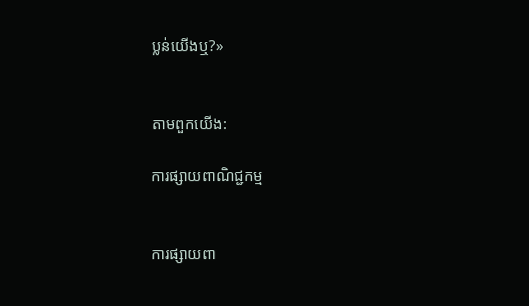ប្លន់យើងឬ?»


តាមពួកយើង:

ការផ្សាយពាណិជ្ជកម្ម


ការផ្សាយពា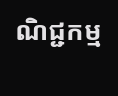ណិជ្ជកម្ម